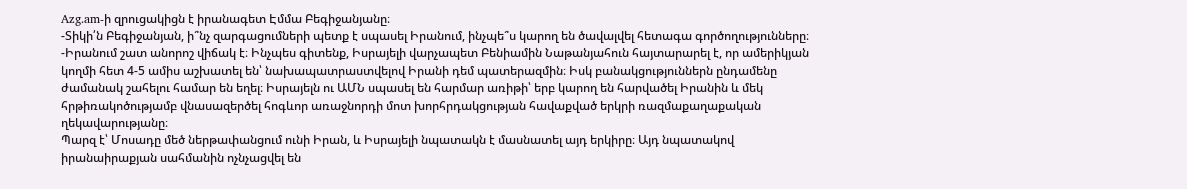Azg.am-ի զրուցակիցն է իրանագետ Էմմա Բեգիջանյանը։
-Տիկի՛ն Բեգիջանյան, ի՞նչ զարգացումների պետք է սպասել Իրանում, ինչպե՞ս կարող են ծավալվել հետագա գործողությունները։
-Իրանում շատ անորոշ վիճակ է։ Ինչպես գիտենք, Իսրայելի վարչապետ Բենիամին Նաթանյահուն հայտարարել է, որ ամերիկյան կողմի հետ 4-5 ամիս աշխատել են՝ նախապատրաստվելով Իրանի դեմ պատերազմին։ Իսկ բանակցություններն ընդամենը ժամանակ շահելու համար են եղել։ Իսրայելն ու ԱՄՆ սպասել են հարմար առիթի՝ երբ կարող են հարվածել Իրանին և մեկ հրթիռակոծությամբ վնասազերծել հոգևոր առաջնորդի մոտ խորհրդակցության հավաքված երկրի ռազմաքաղաքական ղեկավարությանը։
Պարզ է՝ Մոսադը մեծ ներթափանցում ունի Իրան, և Իսրայելի նպատակն է մասնատել այդ երկիրը։ Այդ նպատակով իրանաիրաքյան սահմանին ոչնչացվել են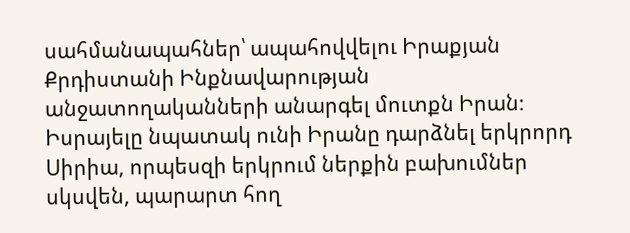սահմանապահներ՝ ապահովվելու Իրաքյան Քրդիստանի Ինքնավարության անջատողականների անարգել մուտքն Իրան։
Իսրայելը նպատակ ունի Իրանը դարձնել երկրորդ Սիրիա, որպեսզի երկրում ներքին բախումներ սկսվեն, պարարտ հող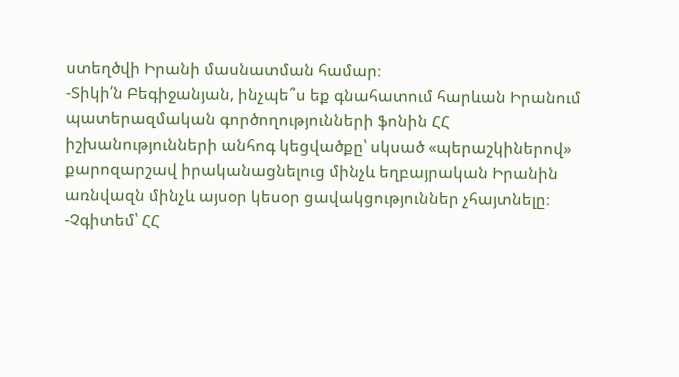ստեղծվի Իրանի մասնատման համար։
-Տիկի՛ն Բեգիջանյան, ինչպե՞ս եք գնահատում հարևան Իրանում պատերազմական գործողությունների ֆոնին ՀՀ իշխանությունների անհոգ կեցվածքը՝ սկսած «պերաշկիներով» քարոզարշավ իրականացնելուց մինչև եղբայրական Իրանին առնվազն մինչև այսօր կեսօր ցավակցություններ չհայտնելը։
-Չգիտեմ՝ ՀՀ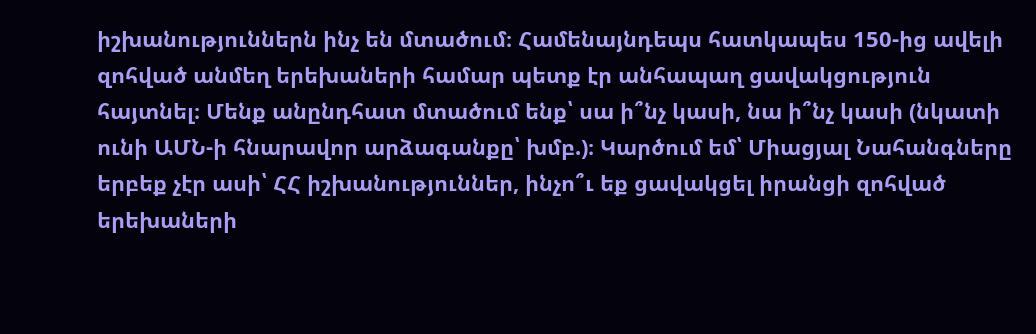իշխանություններն ինչ են մտածում։ Համենայնդեպս հատկապես 150-ից ավելի զոհված անմեղ երեխաների համար պետք էր անհապաղ ցավակցություն հայտնել։ Մենք անընդհատ մտածում ենք՝ սա ի՞նչ կասի, նա ի՞նչ կասի (նկատի ունի ԱՄՆ-ի հնարավոր արձագանքը՝ խմբ.)։ Կարծում եմ՝ Միացյալ Նահանգները երբեք չէր ասի՝ ՀՀ իշխանություններ, ինչո՞ւ եք ցավակցել իրանցի զոհված երեխաների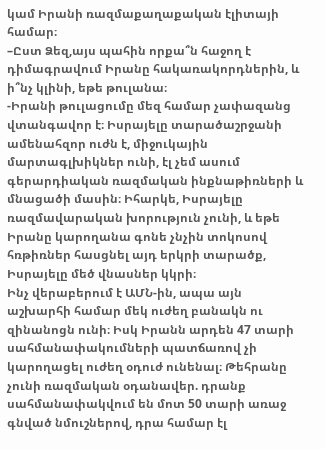կամ Իրանի ռազմաքաղաքական էլիտայի համար։
–Ըստ Ձեզ,այս պահին որքա՞ն հաջող է դիմագրավում Իրանը հակառակորդներին, և ի՞նչ կլինի, եթե թուլանա։
-Իրանի թուլացումը մեզ համար չափազանց վտանգավոր է։ Իսրայելը տարածաշրջանի ամենահզոր ուժն է, միջուկային մարտագլխիկներ ունի, էլ չեմ ասում գերարդիական ռազմական ինքնաթիռների և մնացածի մասին։ Իհարկե, Իսրայելը ռազմավարական խորություն չունի, և եթե Իրանը կարողանա գոնե չնչին տոկոսով հռթիռներ հասցնել այդ երկրի տարածք, Իսրայելը մեծ վնասներ կկրի։
Ինչ վերաբերում է ԱՄՆ-ին, ապա այն աշխարհի համար մեկ ուժեղ բանակն ու զինանոցն ունի։ Իսկ Իրանն արդեն 47 տարի սահմանափակումների պատճառով չի կարողացել ուժեղ օդուժ ունենալ։ Թեհրանը չունի ռազմական օդանավեր. դրանք սահմանափակվում են մոտ 50 տարի առաջ գնված նմուշներով, դրա համար էլ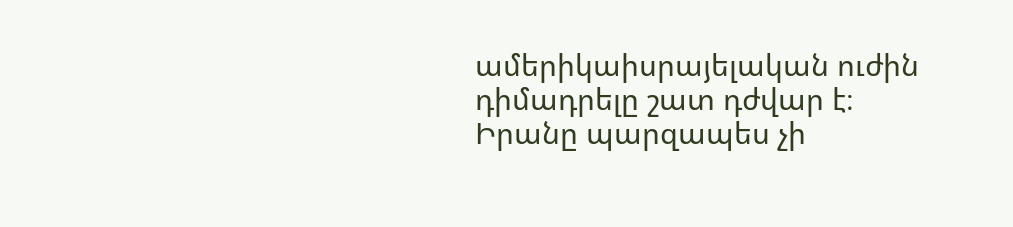ամերիկաիսրայելական ուժին դիմադրելը շատ դժվար է։ Իրանը պարզապես չի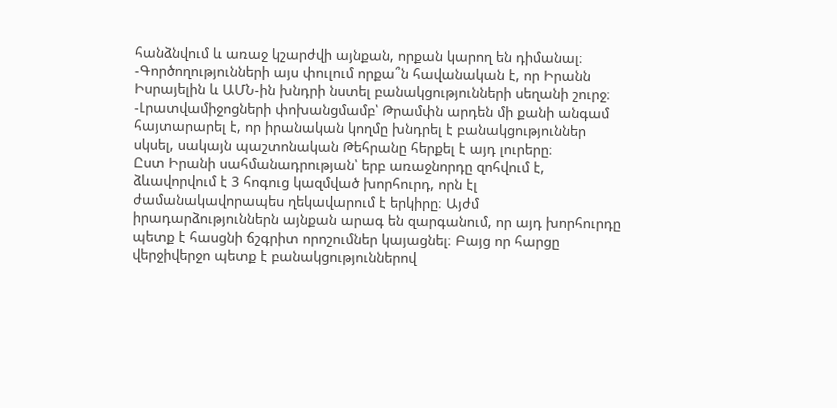հանձնվում և առաջ կշարժվի այնքան, որքան կարող են դիմանալ։
-Գործողությունների այս փուլում որքա՞ն հավանական է, որ Իրանն Իսրայելին և ԱՄՆ-ին խնդրի նստել բանակցությունների սեղանի շուրջ։
-Լրատվամիջոցների փոխանցմամբ՝ Թրամփն արդեն մի քանի անգամ հայտարարել է, որ իրանական կողմը խնդրել է բանակցություններ սկսել, սակայն պաշտոնական Թեհրանը հերքել է այդ լուրերը։
Ըստ Իրանի սահմանադրության՝ երբ առաջնորդը զոհվում է, ձևավորվում է 3 հոգուց կազմված խորհուրդ, որն էլ ժամանակավորապես ղեկավարում է երկիրը։ Այժմ իրադարձություններն այնքան արագ են զարգանում, որ այդ խորհուրդը պետք է հասցնի ճշգրիտ որոշումներ կայացնել։ Բայց որ հարցը վերջիվերջո պետք է բանակցություններով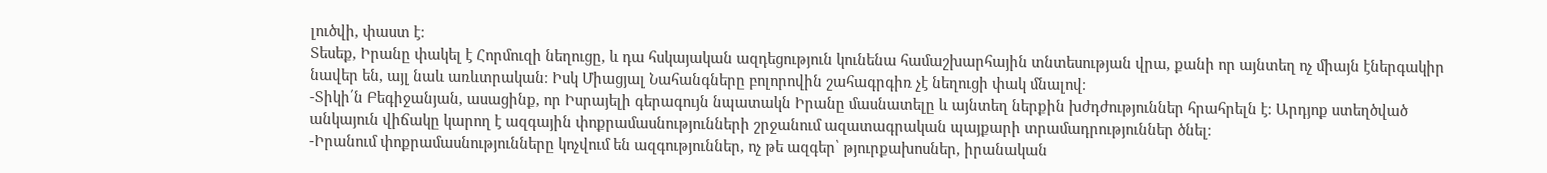լուծվի, փաստ է։
Տեսեք, Իրանը փակել է Հորմուզի նեղուցը, և դա հսկայական ազդեցություն կունենա համաշխարհային տնտեսության վրա, քանի որ այնտեղ ոչ միայն էներգակիր նավեր են, այլ նաև առևտրական։ Իսկ Միացյալ Նահանգները բոլորովին շահագրգիռ չէ նեղուցի փակ մնալով։
-Տիկի՛ն Բեգիջանյան, ասացինք, որ Իսրայելի գերագույն նպատակն Իրանը մասնատելը և այնտեղ ներքին խժդժություններ հրահրելն է։ Արդյոք ստեղծված անկայուն վիճակը կարող է ազգային փոքրամասնությունների շրջանում ազատագրական պայքարի տրամադրություններ ծնել։
-Իրանում փոքրամասնությունները կոչվում են ազգություններ, ոչ թե ազգեր՝ թյուրքախոսներ, իրանական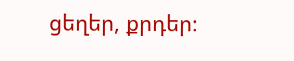ցեղեր, քրդեր։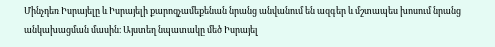Մինչդեռ Իսրայելը և Իսրայելի քարոզչամեքենան նրանց անվանում են ազգեր և մշտապես խոսում նրանց անկախացման մասին։ Այստեղ նպատակը մեծ Իսրայել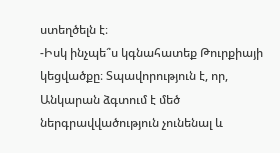ստեղծելն է։
-Իսկ ինչպե՞ս կգնահատեք Թուրքիայի կեցվածքը։ Տպավորություն է, որ, Անկարան ձգտում է մեծ ներգրավվածություն չունենալ և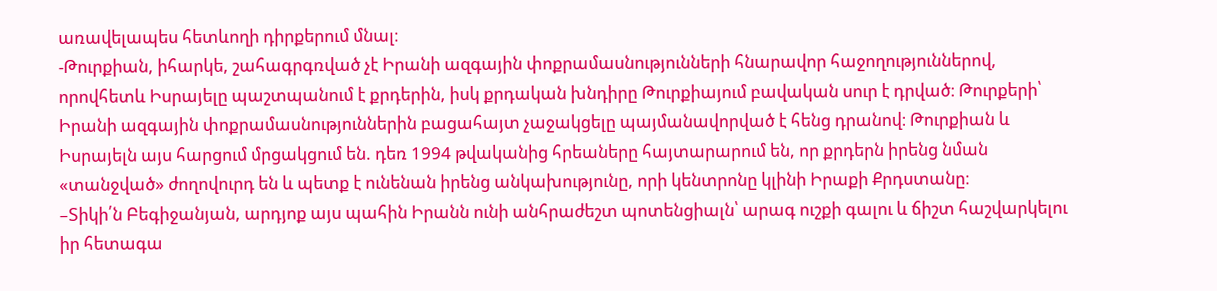առավելապես հետևողի դիրքերում մնալ։
-Թուրքիան, իհարկե, շահագրգռված չէ Իրանի ազգային փոքրամասնությունների հնարավոր հաջողություններով, որովհետև Իսրայելը պաշտպանում է քրդերին, իսկ քրդական խնդիրը Թուրքիայում բավական սուր է դրված։ Թուրքերի՝ Իրանի ազգային փոքրամասնություններին բացահայտ չաջակցելը պայմանավորված է հենց դրանով։ Թուրքիան և Իսրայելն այս հարցում մրցակցում են. դեռ 1994 թվականից հրեաները հայտարարում են, որ քրդերն իրենց նման «տանջված» ժողովուրդ են և պետք է ունենան իրենց անկախությունը, որի կենտրոնը կլինի Իրաքի Քրդստանը։
–Տիկի՛ն Բեգիջանյան, արդյոք այս պահին Իրանն ունի անհրաժեշտ պոտենցիալն՝ արագ ուշքի գալու և ճիշտ հաշվարկելու իր հետագա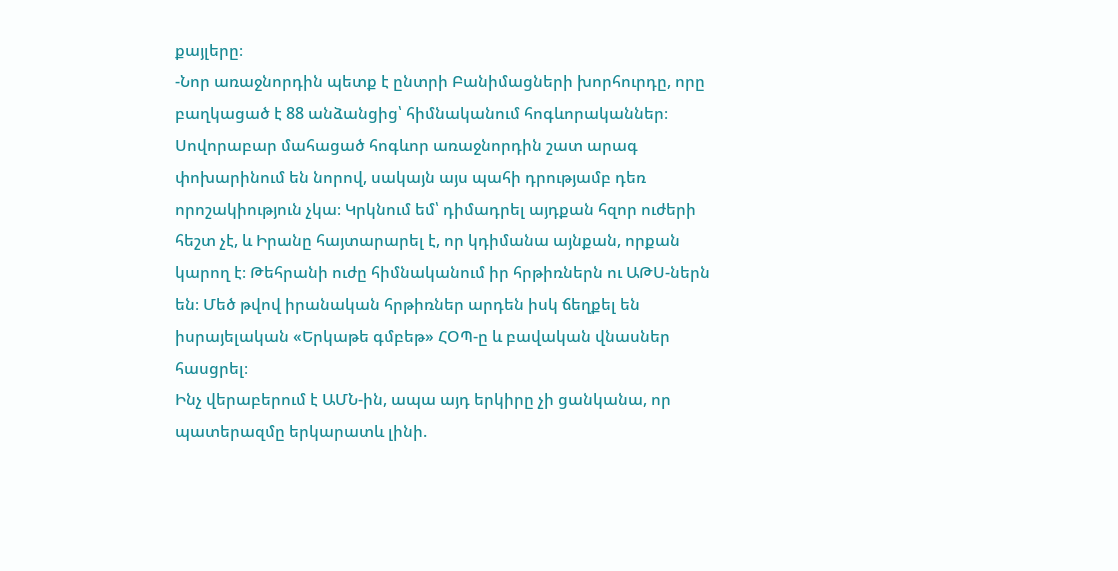քայլերը։
-Նոր առաջնորդին պետք է ընտրի Բանիմացների խորհուրդը, որը բաղկացած է 88 անձանցից՝ հիմնականում հոգևորականներ։ Սովորաբար մահացած հոգևոր առաջնորդին շատ արագ փոխարինում են նորով, սակայն այս պահի դրությամբ դեռ որոշակիություն չկա։ Կրկնում եմ՝ դիմադրել այդքան հզոր ուժերի հեշտ չէ, և Իրանը հայտարարել է, որ կդիմանա այնքան, որքան կարող է։ Թեհրանի ուժը հիմնականում իր հրթիռներն ու ԱԹՍ-ներն են։ Մեծ թվով իրանական հրթիռներ արդեն իսկ ճեղքել են իսրայելական «Երկաթե գմբեթ» ՀՕՊ-ը և բավական վնասներ հասցրել։
Ինչ վերաբերում է ԱՄՆ-ին, ապա այդ երկիրը չի ցանկանա, որ պատերազմը երկարատև լինի.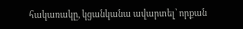հակառակը, կցանկանա ավարտել՝ որքան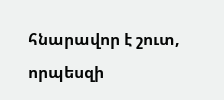հնարավոր է շուտ, որպեսզի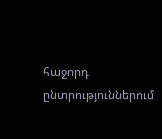հաջորդ ընտրություններում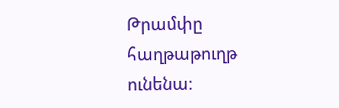Թրամփը հաղթաթուղթ ունենա։